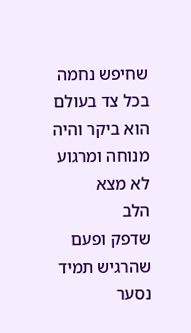שחיפש נחמה
בכל צד בעולם
הוא ביקר והיה
מנוחה ומרגוע
לא מצא
הלב
שדפק ופעם
שהרגיש תמיד נסער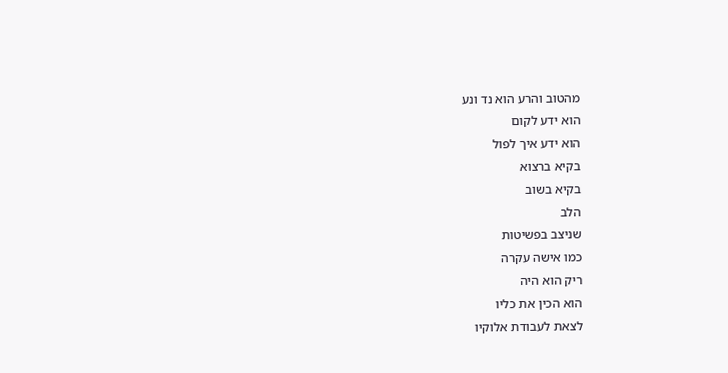מהטוב והרע הוא נד ונע
הוא ידע לקום
הוא ידע איך לפול
בקיא ברצוא
בקיא בשוב
הלב
שניצב בפשיטות
כמו אישה עקרה
ריק הוא היה
הוא הכין את כליו
לצאת לעבודת אלוקיו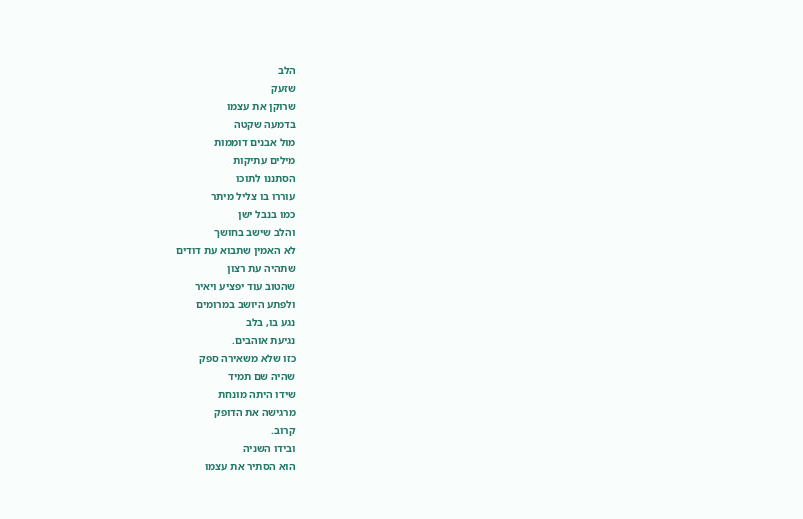הלב
שזעק
שרוקן את עצמו
בדמעה שקטה
מול אבנים דוממות
מילים עתיקות
הסתננו לתוכו
עוררו בו צליל מיתר
כמו בנבל ישן
והלב שישב בחושך
לא האמין שתבוא עת דודים
שתהיה עת רצון
שהטוב עוד יפציע ויאיר
ולפתע היושב במרומים
נגע בו, בלב
נגיעת אוהבים.
כזו שלא משאירה ספק
שהיה שם תמיד
שידו היתה מונחת
מרגישה את הדופק
קרוב.
ובידו השניה
הוא הסתיר את עצמו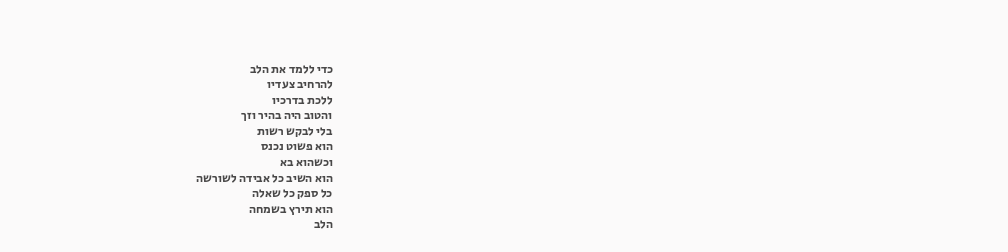כדי ללמד את הלב
להרחיב צעדיו
ללכת בדרכיו
והטוב היה בהיר וזך
בלי לבקש רשות
הוא פשוט נכנס
וכשהוא בא
הוא השיב כל אבידה לשורשה
כל ספק כל שאלה
הוא תירץ בשמחה
הלב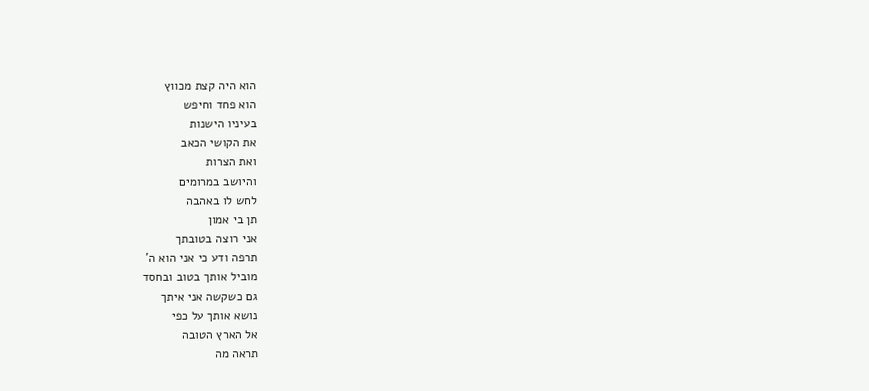הוא היה קצת מכווץ
הוא פחד וחיפש
בעיניו הישנות
את הקושי הכאב
ואת הצרות
והיושב במרומים
לחש לו באהבה
תן בי אמון
אני רוצה בטובתך
תרפה ודע כי אני הוא ה'
מוביל אותך בטוב ובחסד
גם כשקשה אני איתך
נושא אותך על כפי
אל הארץ הטובה
תראה מה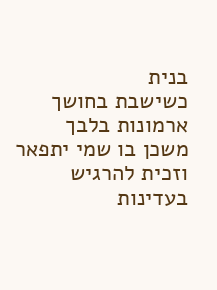בנית
כשישבת בחושך
ארמונות בלבך
משכן בו שמי יתפאר
וזכית להרגיש
בעדינות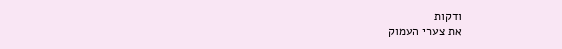ודקות
את צערי העמוק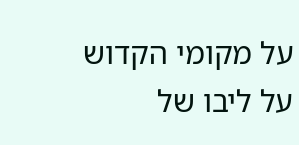על מקומי הקדוש
על ליבו של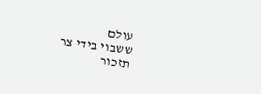עולם
ששבוי בידי צר
תזכור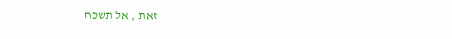זאת , אל תשכח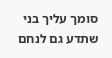סומך עליך בני
שתדע גם לנחם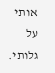אותי
על גלותי.